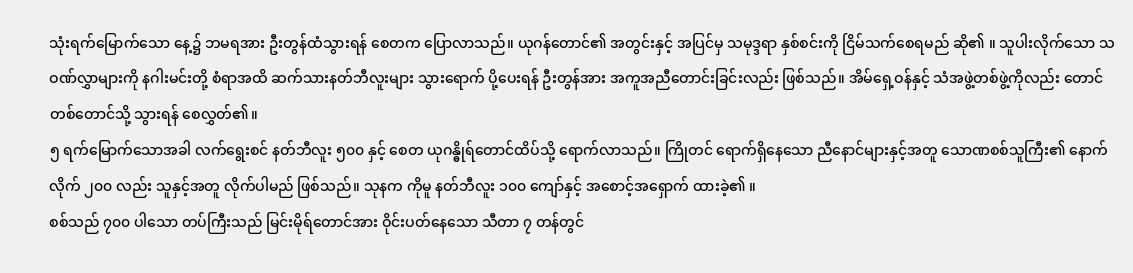သုံးရက်မြောက်သော နေ့၌ ဘမရအား ဦးတွန်ထံသွားရန် စေတက ပြောလာသည်။ ယုဂန်တောင်၏ အတွင်းနှင့် အပြင်မှ သမုဒ္ဒရာ နှစ်စင်းကို ငြိမ်သက်စေရမည် ဆို၏ ။ သူပါးလိုက်သော သဝဏ်လွှာများကို နဂါးမင်းတို့ စံရာအထိ ဆက်သားနတ်ဘီလူးများ သွားရောက် ပို့ပေးရန် ဦးတွန်အား အကူအညီတောင်းခြင်းလည်း ဖြစ်သည်။ အိမ်ရှေ့ဝန်နှင့် သံအဖွဲ့တစ်ဖွဲ့ကိုလည်း တောင်တစ်တောင်သို့ သွားရန် စေလွှတ်၏။
၅ ရက်မြောက်သောအခါ လက်ရွေးစင် နတ်ဘီလူး ၅၀၀ နှင့် စေတ ယုဂန္ဓိုရ်တောင်ထိပ်သို့ ရောက်လာသည်။ ကြိုတင် ရောက်ရှိနေသော ညီနောင်များနှင့်အတူ သောဏစစ်သူကြီး၏ နောက်လိုက် ၂၀၀ လည်း သူနှင့်အတူ လိုက်ပါမည် ဖြစ်သည်။ သုနက ကိုမူ နတ်ဘီလူး ၁၀၀ ကျော်နှင့် အစောင့်အရှောက် ထားခဲ့၏ ။
စစ်သည် ၇၀၀ ပါသော တပ်ကြီးသည် မြင်းမိုရ်တောင်အား ဝိုင်းပတ်နေသော သီတာ ၇ တန်တွင်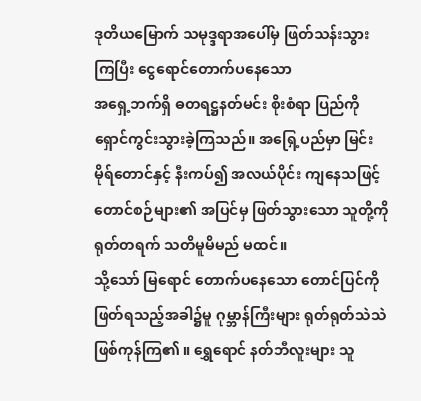ဒုတိယမြောက် သမုဒ္ဒရာအပေါ်မှ ဖြတ်သန်းသွားကြပြီး ငွေရောင်တောက်ပနေသော
အရှေ့ဘက်ရှိ ဓတရဋ္ဌနတ်မင်း စိုးစံရာ ပြည်ကို ရှောင်ကွင်းသွားခဲ့ကြသည်။ အရြှေ့ပည်မှာ မြင်းမိုရ်တောင်နှင့် နီးကပ်၍ အလယ်ပိုင်း ကျနေသဖြင့် တောင်စဉ်များ၏ အပြင်မှ ဖြတ်သွားသော သူတို့ကို ရုတ်တရက် သတိမူမိမည် မထင်။
သို့သော် မြရောင် တောက်ပနေသော တောင်ပြင်ကို ဖြတ်ရသည့်အခါ၌မူ ဂုမ္ဘာန်ကြီးများ ရုတ်ရုတ်သဲသဲ ဖြစ်ကုန်ကြ၏ ။ ရွှေရောင် နတ်ဘီလူးများ သူ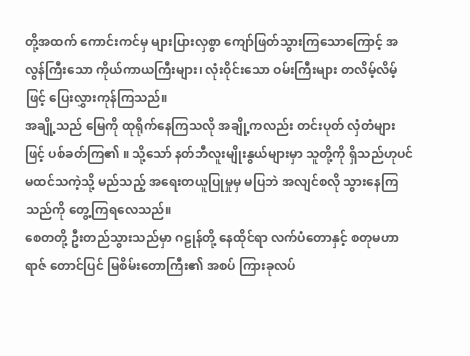တို့အထက် ကောင်းကင်မှ များပြားလှစွာ ကျော်ဖြတ်သွားကြသောကြောင့် အလွန်ကြီးသော ကိုယ်ကာယကြီးများ၊ လုံးဝိုင်းသော ဝမ်းကြီးများ တလိမ့်လိမ့်ဖြင့် ပြေးလွှားကုန်ကြသည်။
အချို့သည် မြေကို ထုရိုက်နေကြသလို အချို့ကလည်း တင်းပုတ် လှံတံများဖြင့် ပစ်ခတ်ကြ၏ ။ သို့သော် နတ်ဘီလူးမျိုးနွယ်များမှာ သူတို့ကို ရှိသည်ဟုပင် မထင်သကဲ့သို့ မည်သည့် အရေးတယူပြုမှုမှ မပြဘဲ အလျင်စလို သွားနေကြသည်ကို တွေ့ကြရလေသည်။
စေတတို့ ဦးတည်သွားသည်မှာ ဂဠုန်တို့ နေထိုင်ရာ လက်ပံတောနှင့် စတုမဟာရာဇ် တောင်ပြင် မြစိမ်းတောကြီး၏ အစပ် ကြားခုလပ်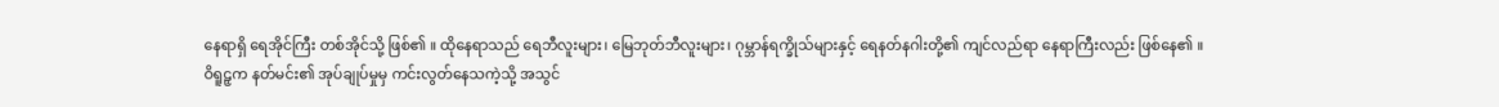နေရာရှိ ရေအိုင်ကြီး တစ်အိုင်သို့ ဖြစ်၏ ။ ထိုနေရာသည် ရေဘီလူးများ၊ မြေဘုတ်ဘီလူးများ၊ ဂုမ္ဘာန်ရက္ခိုသ်များနှင့် ရေနတ်နဂါးတို့၏ ကျင်လည်ရာ နေရာကြီးလည်း ဖြစ်နေ၏ ။
ဝိရူဠှက နတ်မင်း၏ အုပ်ချုပ်မှုမှ ကင်းလွတ်နေသကဲ့သို့ အသွင်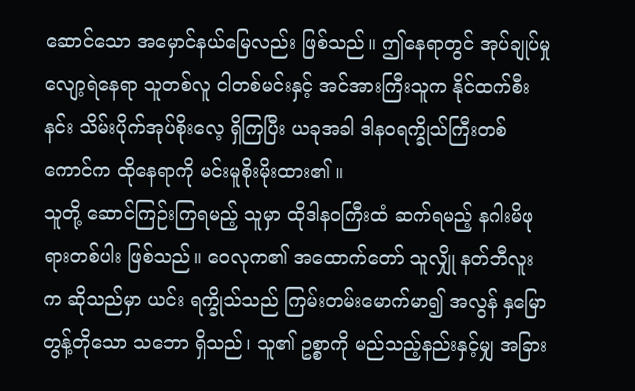ဆောင်သော အမှောင်နယ်မြေလည်း ဖြစ်သည်။ ဤနေရာတွင် အုပ်ချုပ်မှု လျော့ရဲနေရာ သူတစ်လူ ငါတစ်မင်းနှင့် အင်အားကြီးသူက နိုင်ထက်စီးနင်း သိမ်းပိုက်အုပ်စိုးလေ့ ရှိကြပြီး ယခုအခါ ဒါနဝရက္ခိုသ်ကြီးတစ်ကောင်က ထိုနေရာကို မင်းမူစိုးမိုးထား၏ ။
သူတို့ ဆောင်ကြဉ်းကြရမည့် သူမှာ ထိုဒါနဝကြီးထံ ဆက်ရမည့် နဂါးမိဖုရားတစ်ပါး ဖြစ်သည်။ ဝေလုက၏ အထောက်တော် သူလျှို နတ်ဘီလူးက ဆိုသည်မှာ ယင်း ရက္ခိုသ်သည် ကြမ်းတမ်းမောက်မာ၍ အလွန် နှမြောတွန့်တိုသော သဘော ရှိသည်၊ သူ၏ ဥစ္စာကို မည်သည့်နည်းနှင့်မျှ အခြား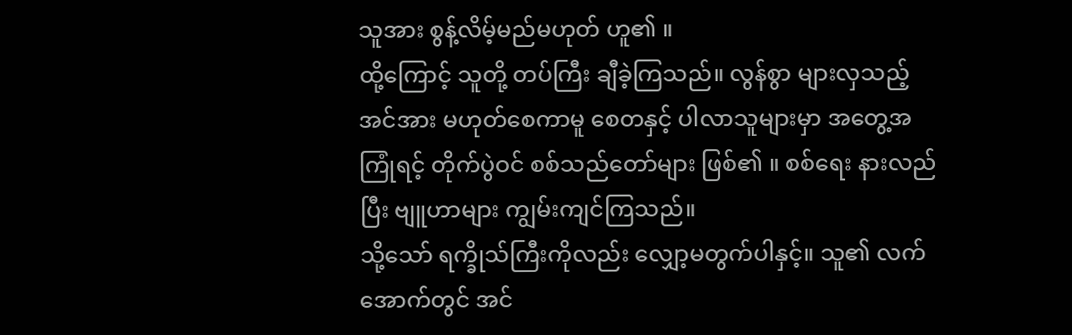သူအား စွန့်လိမ့်မည်မဟုတ် ဟူ၏ ။
ထို့ကြောင့် သူတို့ တပ်ကြီး ချီခဲ့ကြသည်။ လွန်စွာ များလှသည့် အင်အား မဟုတ်စေကာမူ စေတနှင့် ပါလာသူများမှာ အတွေ့အကြုံရင့် တိုက်ပွဲဝင် စစ်သည်တော်များ ဖြစ်၏ ။ စစ်ရေး နားလည်ပြီး ဗျူဟာများ ကျွမ်းကျင်ကြသည်။
သို့သော် ရက္ခိုသ်ကြီးကိုလည်း လျှော့မတွက်ပါနှင့်။ သူ၏ လက်အောက်တွင် အင်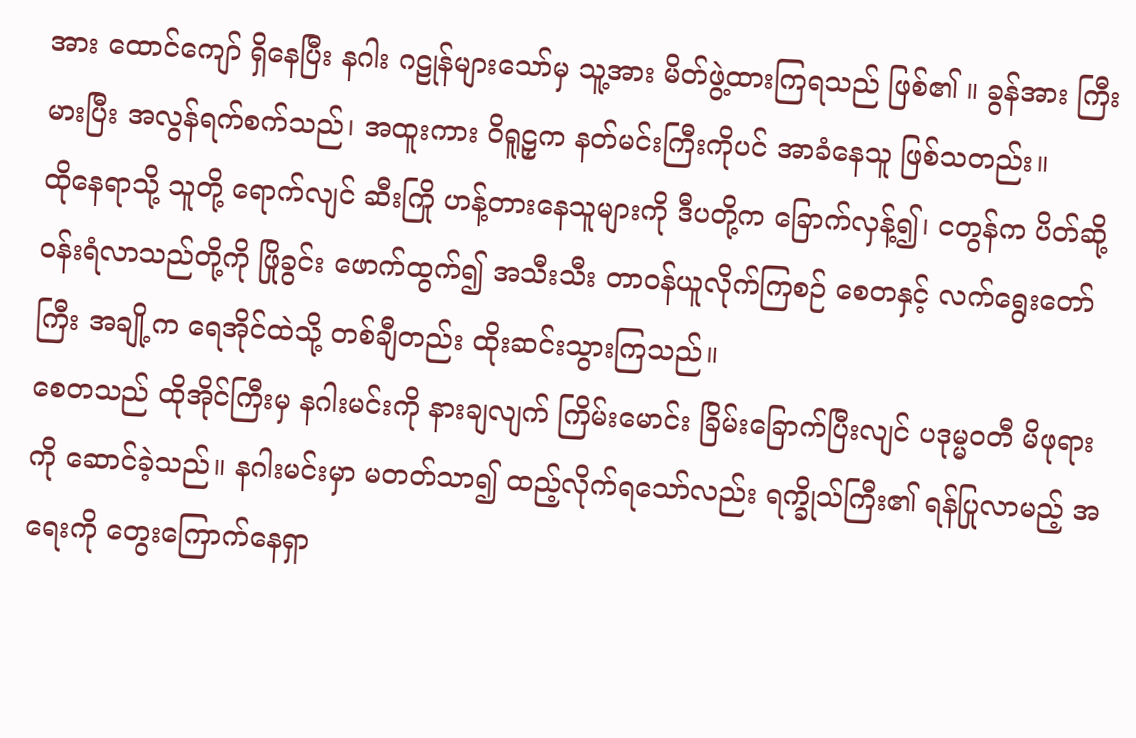အား ထောင်ကျော် ရှိနေပြီး နဂါး ဂဠုန်များသော်မှ သူ့အား မိတ်ဖွဲ့ထားကြရသည် ဖြစ်၏ ။ ခွန်အား ကြီးမားပြီး အလွန်ရက်စက်သည်၊ အထူးကား ဝိရူဠှက နတ်မင်းကြီးကိုပင် အာခံနေသူ ဖြစ်သတည်း။
ထိုနေရာသို့ သူတို့ ရောက်လျင် ဆီးကြို ဟန့်တားနေသူများကို ဒီပတို့က ခြောက်လှန့်၍၊ ငတွန်က ပိတ်ဆို့ ဝန်းရံလာသည်တို့ကို ဖြိုခွင်း ဖောက်ထွက်၍ အသီးသီး တာဝန်ယူလိုက်ကြစဉ် စေတနှင့် လက်ရွေးတော်ကြီး အချို့က ရေအိုင်ထဲသို့ တစ်ချီတည်း ထိုးဆင်းသွားကြသည်။
စေတသည် ထိုအိုင်ကြီးမှ နဂါးမင်းကို နားချလျက် ကြိမ်းမောင်း ခြိမ်းခြောက်ပြီးလျင် ပဒုမ္မဝတီ မိဖုရားကို ဆောင်ခဲ့သည်။ နဂါးမင်းမှာ မတတ်သာ၍ ထည့်လိုက်ရသော်လည်း ရက္ခိုသ်ကြီး၏ ရန်ပြုလာမည့် အရေးကို တွေးကြောက်နေရှာ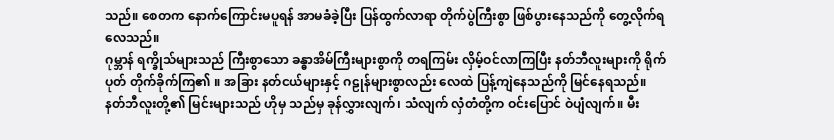သည်။ စေတက နောက်ကြောင်းမပူရန် အာမခံခဲ့ပြီး ပြန်ထွက်လာရာ တိုက်ပွဲကြီးစွာ ဖြစ်ပွားနေသည်ကို တွေ့လိုက်ရလေသည်။
ဂုမ္ဘာန် ရက္ခိုသ်များသည် ကြီးစွာသော ခန္ဓာအိမ်ကြီးများစွာကို တရကြမ်း လှိမ့်ဝင်လာကြပြီး နတ်ဘီလူးများကို ရိုက်ပုတ် တိုက်ခိုက်ကြ၏ ။ အခြား နတ်ငယ်များနှင့် ဂဠုန်များစွာလည်း လေထဲ ပြန့်ကျဲနေသည်ကို မြင်နေရသည်။ နတ်ဘီလူးတို့၏ မြင်းများသည် ဟိုမှ သည်မှ ခုန်လွှားလျက်၊ သံလျက် လှံတံတို့က ဝင်းပြောင် ဝဲပျံလျက်။ မီး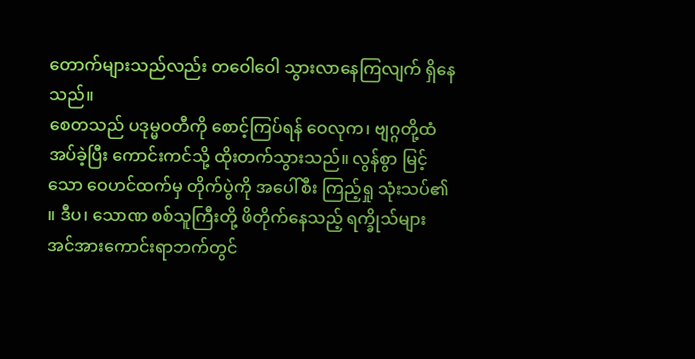တောက်များသည်လည်း တဝေါဝေါ သွားလာနေကြလျက် ရှိနေသည်။
စေတသည် ပဒုမ္မဝတီကို စောင့်ကြပ်ရန် ဝေလုက၊ ဗျဂ္ဂတို့ထံ အပ်ခဲ့ပြီး ကောင်းကင်သို့ ထိုးတက်သွားသည်။ လွန်စွာ မြင့်သော ဝေဟင်ထက်မှ တိုက်ပွဲကို အပေါ်စီး ကြည့်ရှု သုံးသပ်၏ ။ ဒီပ၊ သောဏ စစ်သူကြီးတို့ ဖိတိုက်နေသည့် ရက္ခိုသ်များ အင်အားကောင်းရာဘက်တွင်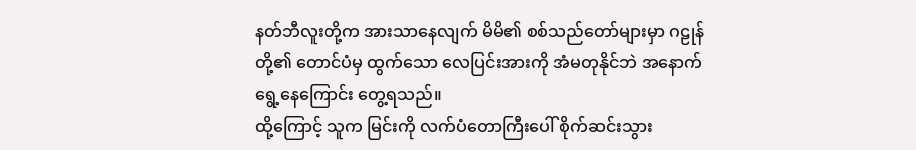နတ်ဘီလူးတို့က အားသာနေလျက် မိမိ၏ စစ်သည်တော်များမှာ ဂဠုန်တို့၏ တောင်ပံမှ ထွက်သော လေပြင်းအားကို အံမတုနိုင်ဘဲ အနောက်ရွေ့နေကြောင်း တွေ့ရသည်။
ထို့ကြောင့် သူက မြင်းကို လက်ပံတောကြီးပေါ် စိုက်ဆင်းသွား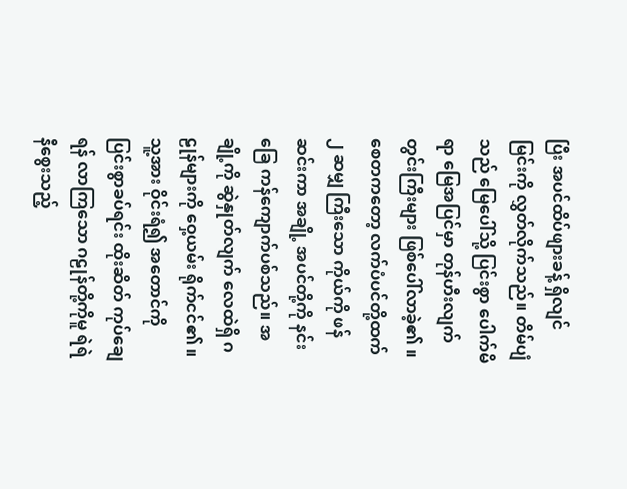ပြီး အပင်ထိပ်ဖျားခန့် ရှိလျင် မြင်းကို လွှတ်လိုက်သည်။ တိမ်ပျံသည် မြေပေါ်သို့ ပြင်းစွာ ပေါက်မိရာ မြေအပြင်မှာ တုန်ဟီးလျက် တွင်းကြီးများ ဖြစ်ပေါ်လာခဲ့၏ ။
စေတကတော့ လက်ပံပင်တို့ထက် ၂ ဆမျှ ကြီးသော ကိုယ်ကို ဖန်ဆင်းကာ အချို့ အပင်တို့ကို နင်းခြေ ကန်ကျောက်ပစ်သည်။ အချို့ကို ဆွဲနှုတ်လျက် လေထဲရှိ ဂဠုန်များကို ဝှေ့ယမ်း ရိုက်ငင်၏ ။ သူ့အား ဝိုင်းရံ၍ အတောင်ကို ပြင်းစွာခပ်ရင်း ထိုးဆိတ် ကုပ်ချေရန် လာကြသော ဂဠုန်တို့ကိုမူ ရဲရဲနီစွေးသည့်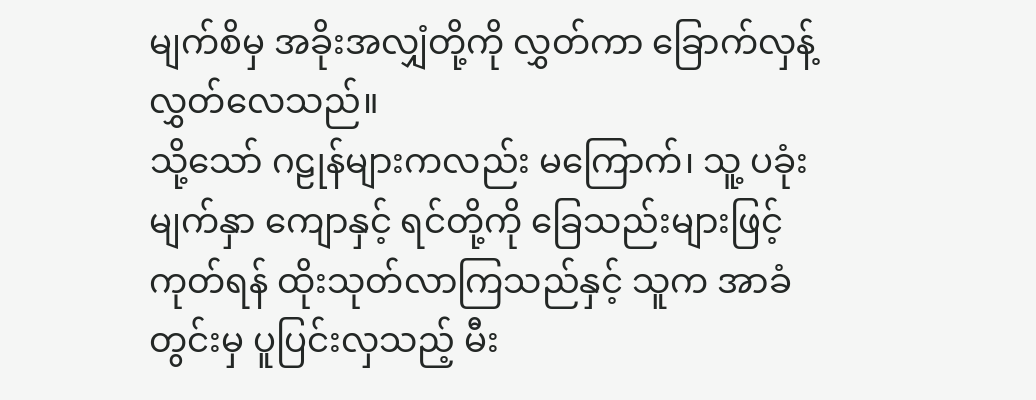မျက်စိမှ အခိုးအလျှံတို့ကို လွှတ်ကာ ခြောက်လှန့်လွှတ်လေသည်။
သို့သော် ဂဠုန်များကလည်း မကြောက်၊ သူ့ ပခုံး မျက်နှာ ကျောနှင့် ရင်တို့ကို ခြေသည်းများဖြင့် ကုတ်ရန် ထိုးသုတ်လာကြသည်နှင့် သူက အာခံတွင်းမှ ပူပြင်းလှသည့် မီး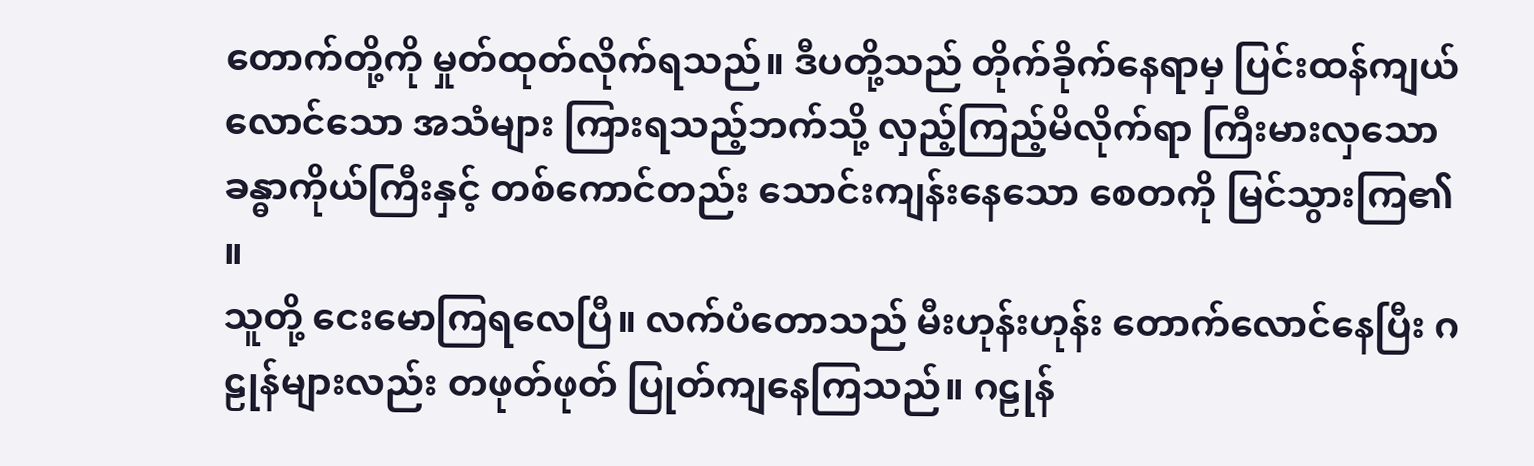တောက်တို့ကို မှုတ်ထုတ်လိုက်ရသည်။ ဒီပတို့သည် တိုက်ခိုက်နေရာမှ ပြင်းထန်ကျယ်လောင်သော အသံများ ကြားရသည့်ဘက်သို့ လှည့်ကြည့်မိလိုက်ရာ ကြီးမားလှသော ခန္ဓာကိုယ်ကြီးနှင့် တစ်ကောင်တည်း သောင်းကျန်းနေသော စေတကို မြင်သွားကြ၏ ။
သူတို့ ငေးမောကြရလေပြီ။ လက်ပံတောသည် မီးဟုန်းဟုန်း တောက်လောင်နေပြီး ဂဠုန်များလည်း တဖုတ်ဖုတ် ပြုတ်ကျနေကြသည်။ ဂဠုန်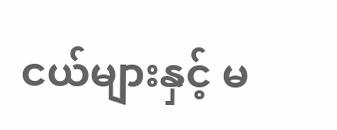ငယ်များနှင့် မ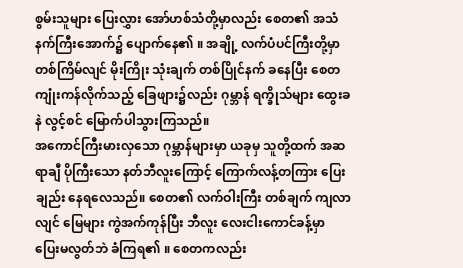စွမ်းသူများ ပြေးလွှား အော်ဟစ်သံတို့မှာလည်း စေတ၏ အသံနက်ကြီးအောက်၌ ပျောက်နေ၏ ။ အချို့ လက်ပံပင်ကြီးတို့မှာ တစ်ကြိမ်လျင် မိုးကြိုး သုံးချက် တစ်ပြိုင်နက် ခနေပြီး စေတ ကျုံးကန်လိုက်သည့် ခြေဖျား၌လည်း ဂုမ္ဘာန် ရက္ခိုသ်များ ထွေးခနဲ လွင့်စင် မြောက်ပါသွားကြသည်။
အကောင်ကြီးမားလှသော ဂုမ္ဘာန်များမှာ ယခုမှ သူတို့ထက် အဆရာချီ ပိုကြီးသော နတ်ဘီလူးကြောင့် ကြောက်လန့်တကြား ပြေးချည်း နေရလေသည်။ စေတ၏ လက်ဝါးကြီး တစ်ချက် ကျလာလျင် မြေများ ကွဲအက်ကုန်ပြီး ဘီလူး လေးငါးကောင်ခန့်မှာ ပြေးမလွတ်ဘဲ ခံကြရ၏ ။ စေတကလည်း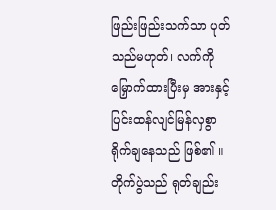ဖြည်းဖြည်းသက်သာ ပုတ်သည်မဟုတ်၊ လက်ကို မြှောက်ထားပြီးမှ အားနှင့် ပြင်းထန်လျင်မြန်လှစွာ ရိုက်ချနေသည် ဖြစ်၏ ။
တိုက်ပွဲသည် ရုတ်ချည်း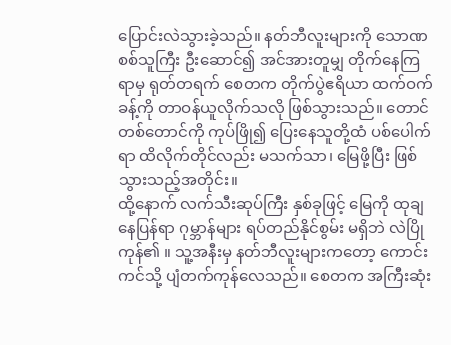ပြောင်းလဲသွားခဲ့သည်။ နတ်ဘီလူးများကို သောဏ စစ်သူကြီး ဦးဆောင်၍ အင်အားတူမျှ တိုက်နေကြရာမှ ရုတ်တရက် စေတက တိုက်ပွဲဧရိယာ ထက်ဝက်ခန့်ကို တာဝန်ယူလိုက်သလို ဖြစ်သွားသည်။ တောင်တစ်တောင်ကို ကုပ်ဖြို၍ ပြေးနေသူတို့ထံ ပစ်ပေါက်ရာ ထိလိုက်တိုင်လည်း မသက်သာ၊ မြေဖို့ပြီး ဖြစ်သွားသည့်အတိုင်း။
ထို့နောက် လက်သီးဆုပ်ကြီး နှစ်ခုဖြင့် မြေကို ထုချနေပြန်ရာ ဂုမ္ဘာန်များ ရပ်တည်နိုင်စွမ်း မရှိဘဲ လဲပြိုကုန်၏ ။ သူ့အနီးမှ နတ်ဘီလူးများကတော့ ကောင်းကင်သို့ ပျံတက်ကုန်လေသည်။ စေတက အကြီးဆုံး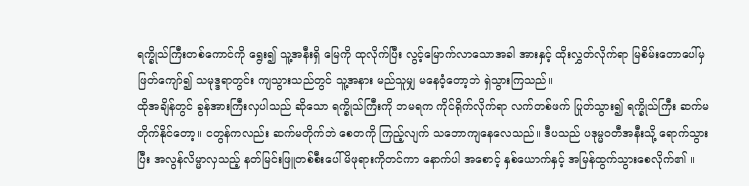ရက္ခိုသ်ကြီးတစ်ကောင်ကို ရွေး၍ သူ့အနီးရှိ မြေကို ထုလိုက်ပြီး လွင့်မြောက်လာသောအခါ အားနှင့် ထိုးလွှတ်လိုက်ရာ မြစိမ်းတောပေါ်မှ ဖြတ်ကျော်၍ သမုဒ္ဒရာတွင်း ကျသွားသည်တွင် သူ့အနား မည်သူမျှ မနေဝံ့တော့ဘဲ ရှဲသွားကြသည်။
ထိုအချိန်တွင် ခွန်အားကြီးလှပါသည် ဆိုသော ရက္ခိုသ်ကြီးကို ဘမရက ကိုင်ရိုက်လိုက်ရာ လက်တစ်ဖက် ပြုတ်သွား၍ ရက္ခိုသ်ကြီး ဆက်မတိုက်နိုင်တော့။ ငတွန်ကလည်း ဆက်မတိုက်ဘဲ စေတကို ကြည့်လျက် သဘောကျနေလေသည်။ ဒီပသည် ပဒုမ္မဝတီအနီးသို့ ရောက်သွားပြီး အလွန်လိမ္မာလှသည့် နတ်မြင်းဖြူတစ်စီးပေါ် မိဖုရားကိုတင်ကာ နောက်ပါ အစောင့် နှစ်ယောက်နှင့် အမြန်ထွက်သွားစေလိုက်၏ ။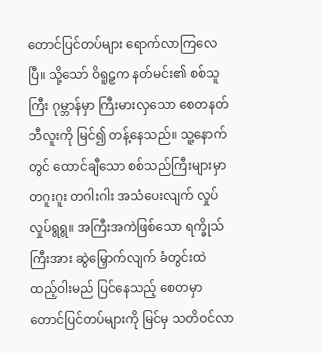တောင်ပြင်တပ်များ ရောက်လာကြလေပြီ။ သို့သော် ဝိရူဠှက နတ်မင်း၏ စစ်သူကြီး ဂုမ္ဘာန်မှာ ကြီးမားလှသော စေတနတ်ဘီလူးကို မြင်၍ တန့်နေသည်။ သူ့နောက်တွင် ထောင်ချီသော စစ်သည်ကြီးများမှာ တဂူးဂူး တဂါးဂါး အသံပေးလျက် လှုပ်လှုပ်ရွရွ။ အကြီးအကဲဖြစ်သော ရက္ခိုသ်ကြီးအား ဆွဲမြှောက်လျက် ခံတွင်းထဲ ထည့်ဝါးမည် ပြင်နေသည့် စေတမှာ တောင်ပြင်တပ်များကို မြင်မှ သတိဝင်လာ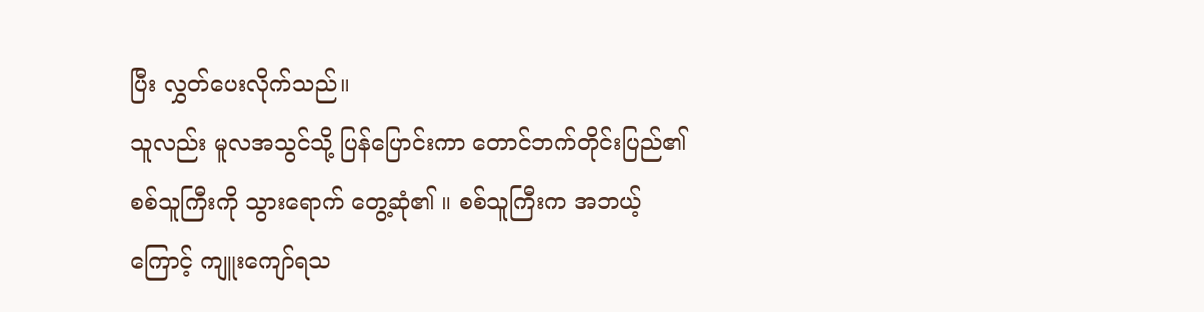ပြီး လွှတ်ပေးလိုက်သည်။
သူလည်း မူလအသွင်သို့ ပြန်ပြောင်းကာ တောင်ဘက်တိုင်းပြည်၏ စစ်သူကြီးကို သွားရောက် တွေ့ဆုံ၏ ။ စစ်သူကြီးက အဘယ့်ကြောင့် ကျူးကျော်ရသ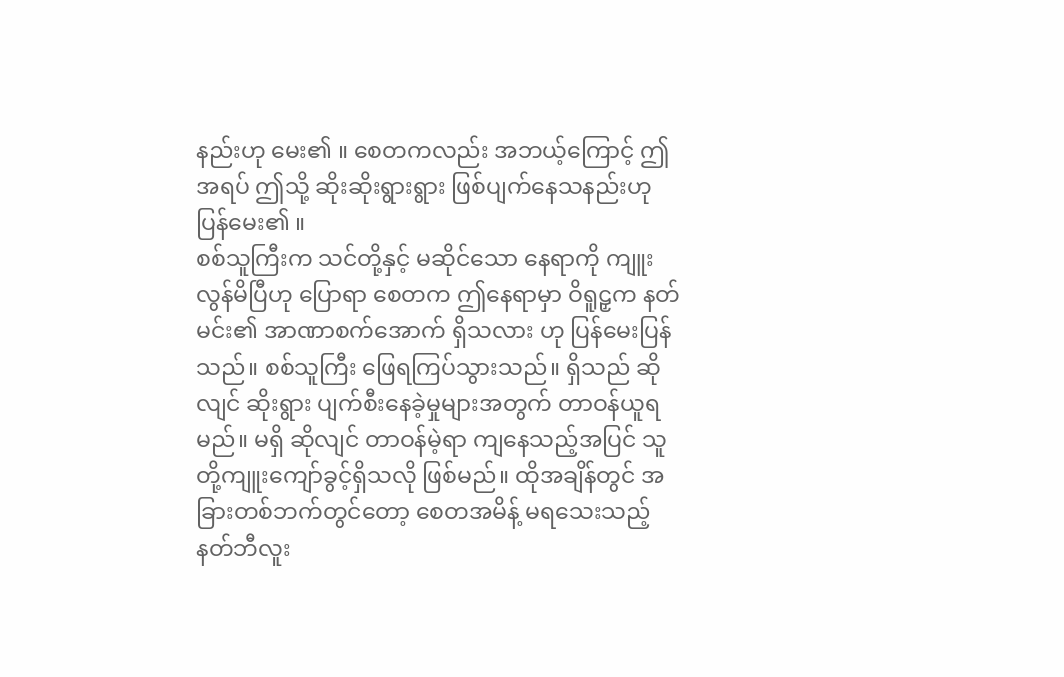နည်းဟု မေး၏ ။ စေတကလည်း အဘယ့်ကြောင့် ဤအရပ် ဤသို့ ဆိုးဆိုးရွားရွား ဖြစ်ပျက်နေသနည်းဟု ပြန်မေး၏ ။
စစ်သူကြီးက သင်တို့နှင့် မဆိုင်သော နေရာကို ကျူးလွန်မိပြီဟု ပြောရာ စေတက ဤနေရာမှာ ဝိရူဠှက နတ်မင်း၏ အာဏာစက်အောက် ရှိသလား ဟု ပြန်မေးပြန်သည်။ စစ်သူကြီး ဖြေရကြပ်သွားသည်။ ရှိသည် ဆိုလျင် ဆိုးရွား ပျက်စီးနေခဲ့မှုများအတွက် တာဝန်ယူရမည်။ မရှိ ဆိုလျင် တာဝန်မဲ့ရာ ကျနေသည့်အပြင် သူတို့ကျူးကျော်ခွင့်ရှိသလို ဖြစ်မည်။ ထိုအချိန်တွင် အခြားတစ်ဘက်တွင်တော့ စေတအမိန့် မရသေးသည့် နတ်ဘီလူး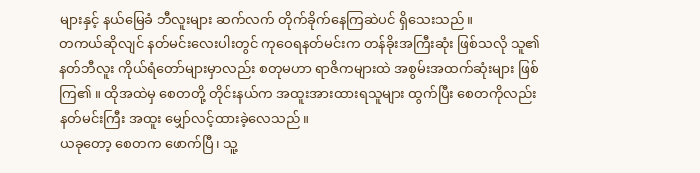များနှင့် နယ်မြေခံ ဘီလူးများ ဆက်လက် တိုက်ခိုက်နေကြဆဲပင် ရှိသေးသည်။
တကယ်ဆိုလျင် နတ်မင်းလေးပါးတွင် ကုဝေရနတ်မင်းက တန်ခိုးအကြီးဆုံး ဖြစ်သလို သူ၏ နတ်ဘီလူး ကိုယ်ရံတော်များမှာလည်း စတုမဟာ ရာဇိကများထဲ အစွမ်းအထက်ဆုံးများ ဖြစ်ကြ၏ ။ ထိုအထဲမှ စေတတို့ တိုင်းနယ်က အထူးအားထားရသူများ ထွက်ပြီး စေတကိုလည်း နတ်မင်းကြီး အထူး မျှော်လင့်ထားခဲ့လေသည်။
ယခုတော့ စေတက ဖောက်ပြီ၊ သူ့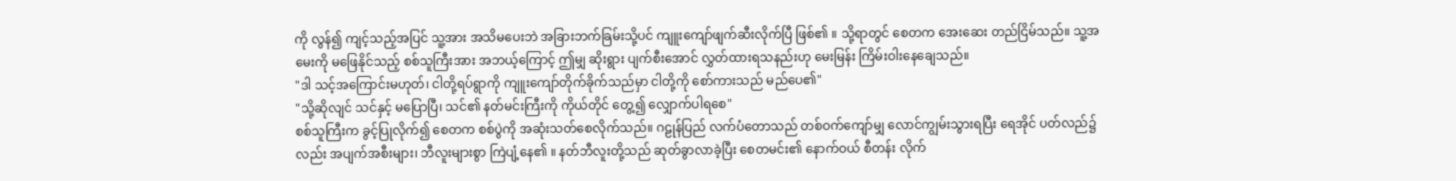ကို လွန်၍ ကျင့်သည့်အပြင် သူ့အား အသိမပေးဘဲ အခြားဘက်ခြမ်းသို့ပင် ကျူးကျော်ဖျက်ဆီးလိုက်ပြီ ဖြစ်၏ ။ သို့ရာတွင် စေတက အေးဆေး တည်ငြိမ်သည်။ သူ့အမေးကို မဖြေနိုင်သည့် စစ်သူကြီးအား အဘယ့်ကြောင့် ဤမျှ ဆိုးရွား ပျက်စီးအောင် လွှတ်ထားရသနည်းဟု မေးမြန်း ကြိမ်းဝါးနေချေသည်။
"ဒါ သင့်အကြောင်းမဟုတ်၊ ငါတို့ရပ်ရွာကို ကျူးကျော်တိုက်ခိုက်သည်မှာ ငါတို့ကို စော်ကားသည် မည်ပေ၏"
"သို့ဆိုလျင် သင်နှင့် မပြောပြီ၊ သင်၏ နတ်မင်းကြီးကို ကိုယ်တိုင် တွေ့၍ လျှောက်ပါရစေ"
စစ်သူကြီးက ခွင့်ပြုလိုက်၍ စေတက စစ်ပွဲကို အဆုံးသတ်စေလိုက်သည်။ ဂဠုန်ပြည် လက်ပံတောသည် တစ်ဝက်ကျော်မျှ လောင်ကျွမ်းသွားရပြီး ရေအိုင် ပတ်လည်၌လည်း အပျက်အစီးများ၊ ဘီလူးများစွာ ကြဲပျံ့နေ၏ ။ နတ်ဘီလူးတို့သည် ဆုတ်ခွာလာခဲ့ပြီး စေတမင်း၏ နောက်ဝယ် စီတန်း လိုက်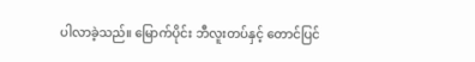ပါလာခဲ့သည်။ မြောက်ပိုင်း ဘီလူးတပ်နှင့် တောင်ပြင်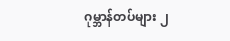ဂုမ္ဘာန်တပ်များ ၂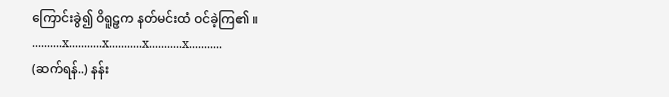ကြောင်းခွဲ၍ ဝိရူဠှက နတ်မင်းထံ ဝင်ခဲ့ကြ၏ ။
..........x...........x...........x...........x...........
(ဆက်ရန်..) နန်း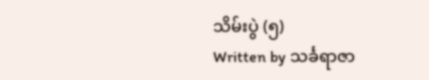သိမ်းပွဲ (၅)
Written by သင်္ခရာဇာ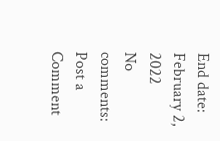End date: February 2, 2022
No comments:
Post a Comment